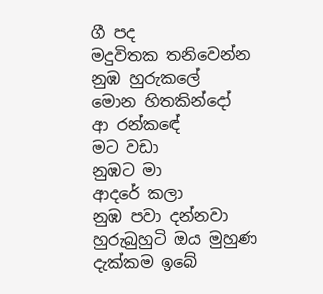ගී පද
මදුවිතක තනිවෙන්න
නුඹ හුරුකලේ
මොන හිතකින්දෝ
ආ රන්කඳේ
මට වඩා
නුඹට මා
ආදරේ කලා
නුඹ පවා දන්නවා
හුරුබුහුටි ඔය මුහුණ
දැක්කම ඉබේ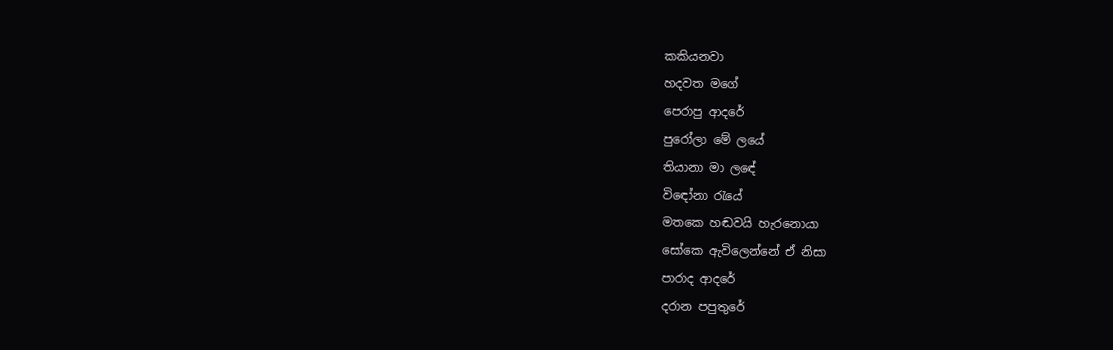කකියනවා
හදවත මගේ
පෙරාපු ආදරේ
පුරෝලා මේ ලයේ
තියානා මා ලඳේ
විඳෝනා රැයේ
මතකෙ හඬවයි හැරනොයා
සෝකෙ ඇවිලෙන්නේ ඒ නිසා
පාරාද ආදරේ
දරාන පපුතුරේ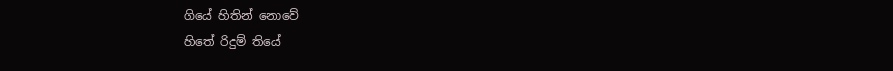ගියේ හිතින් නොවේ
හිතේ රිදුම් තියේ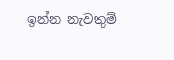ඉන්න නැවතුම්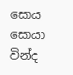සොය සොයා
වින්ද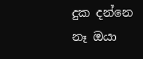දුක දන්නෙ
නෑ ඔයා